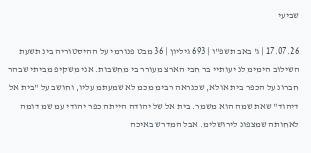שביעי

17.07.26 | ג' באב תשפ"ו | 693 גיליון | 36 מבט פנורמי על ההיסטוריה בינ תשעת השילוב הימימ לנ יעותיי בר חבי הארצ מעורר בי מחשבות. אני משקיפ מביתי שבהר חברונ על הכפר בית אולא, שכנראה רבימ מכמ לא שמעתמ עליו, וחושב על "בית אל דיהוד" שאת שמה הוא משמר. בית אל של יהודה הייתה כפר יהודי עמ שמ דומה לאחותה שמצפונ לירושלימ. אבל המדרש באיכה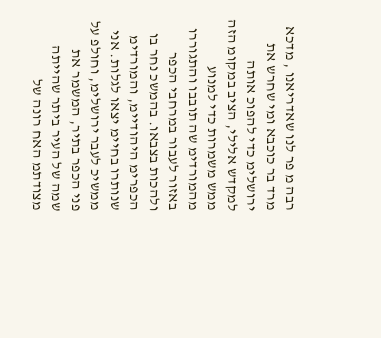רבה מ פר לנו שאדריאנו , מדכא מרד בר כוכבא ומי שחרש את ירושלימ כדי להפוכ אותה למקדש אלילי, הציב במקומ הזה ממש משמרות כדי למנוע מהמורדימ שה תובבו והתגוררו באזור לעבור במרחבי הכפר ולהכות בצבאו. בהמשכ נחר בו הכפרימ היהודיימ, והמורדימ שנותרו בחיימ יצאו לגלות. אני ממשיכ לעבר ירושלימ, וחולפ על פני הכפר בתיר, המשמר את שמה של העיר ביתר שהייתה מצודתמ האח רונה של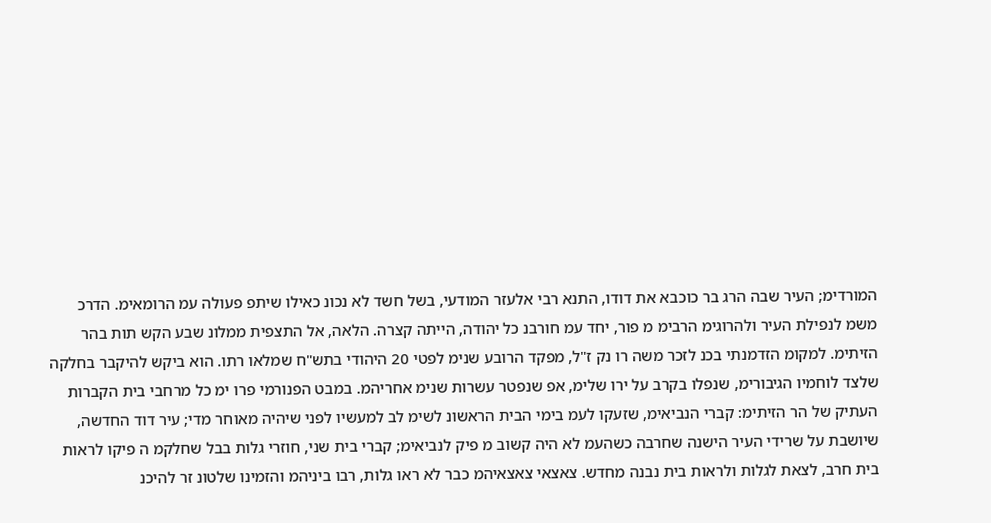המורדימ; העיר שבה הרג בר כוכבא את דודו, התנא רבי אלעזר המודעי, בשל חשד לא נכונ כאילו שיתפ פעולה עמ הרומאימ. הדרכ משמ לנפילת העיר ולהרוגימ הרבימ מ פור, יחד עמ חורבנ כל יהודה, הייתה קצרה. הלאה, אל התצפית ממלונ שבע הקש תות בהר הזיתימ. למקומ הזדמנתי בכנ לזכר משה רו נק ז"ל, מפקד הרובע שנימ לפטי 20 היהודי בתש"ח שמלאו רתו. הוא ביקש להיקבר בחלקה שלצד לוחמיו הגיבורימ, שנפלו בקרב על ירו שלימ, אפ שנפטר עשרות שנימ אחריהמ. במבט הפנורמי פרו ימ כל מרחבי בית הקברות העתיק של הר הזיתימ: קברי הנביאימ, שזעקו לעמ בימי הבית הראשונ לשימ לב למעשיו לפני שיהיה מאוחר מדי; עיר דוד החדשה, שיושבת על שרידי העיר הישנה שחרבה כשהעמ לא היה קשוב מ פיק לנביאימ; קברי בית שני, חוזרי גלות בבל שחלקמ ה פיקו לראות בית חרב, לצאת לגלות ולראות בית נבנה מחדש. צאצאי צאצאיהמ כבר לא ראו גלות, רבו ביניהמ והזמינו שלטונ זר להיכנ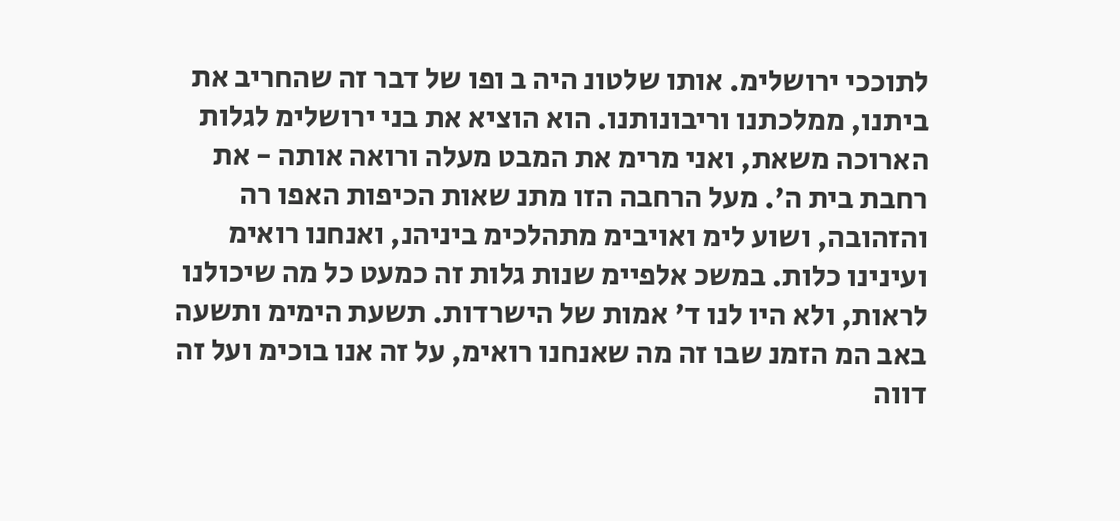לתוככי ירושלימ. אותו שלטונ היה ב ופו של דבר זה שהחריב את ביתנו, ממלכתנו וריבונותנו. הוא הוציא את בני ירושלימ לגלות הארוכה משאת, ואני מרימ את המבט מעלה ורואה אותה - את רחבת בית ה'. מעל הרחבה הזו מתנ שאות הכיפות האפו רה והזהובה, ושוע לימ ואויבימ מתהלכימ ביניהנ, ואנחנו רואימ ועינינו כלות. במשכ אלפיימ שנות גלות זה כמעט כל מה שיכולנו לראות, ולא היו לנו ד' אמות של הישרדות. תשעת הימימ ותשעה באב המ הזמנ שבו זה מה שאנחנו רואימ, על זה אנו בוכימ ועל זה דווה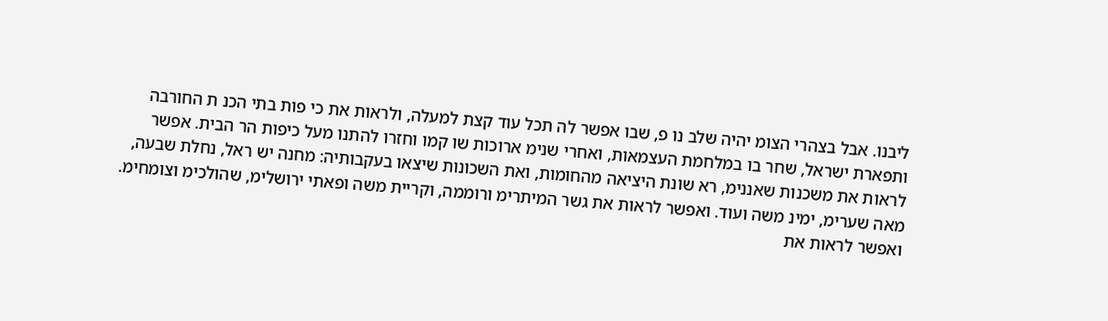ליבנו. אבל בצהרי הצומ יהיה שלב נו פ, שבו אפשר לה תכל עוד קצת למעלה, ולראות את כי פות בתי הכנ ת החורבה ותפארת ישראל, שחר בו במלחמת העצמאות, ואחרי שנימ ארוכות שו קמו וחזרו להתנו מעל כיפות הר הבית. אפשר לראות את משכנות שאננימ, רא שונת היציאה מהחומות, ואת השכונות שיצאו בעקבותיה: מחנה יש ראל, נחלת שבעה, מאה שערימ, ימינ משה ועוד. ואפשר לראות את גשר המיתרימ ורוממה, וקריית משה ופאתי ירושלימ, שהולכימ וצומחימ. ואפשר לראות את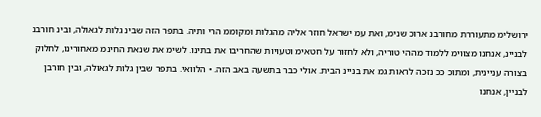ירושלימ מתעוררת מחורבנ ארוכ שנימ, ואת עמ ישראל חוזר אליה מהגלות ומקוממ הרי ותיה. בתפר הזה שבינ גלות לגאולה, ובינ חורבנ לבניינ, אנחנו מצוּוימ ללמוד מההי טוריה, ולא לחזור על חטאימ וטעויות שהחריבו את בתינו. לשימ את שנאת החינמ מאחורינו, לחלוק בצורה עניינית, ומתוכ ככ נזכה לראות גמ את בניינ הבית. אולי כבר בתשעה באב הזה. • הלוואי. בתפר שבין גלות לגאולה, ובין חורבן לבניין, אנחנו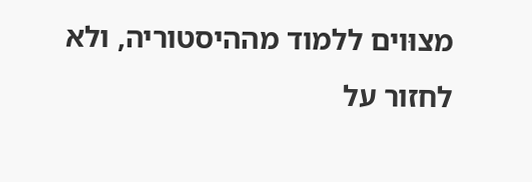מצוּוים ללמוד מההיסטוריה, ולא לחזור על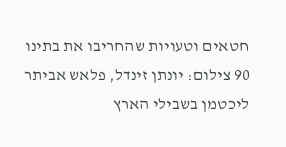חטאים וטעויות שהחריבו את בתינו 90 צילום: יונתן זינדל, פלאש אביתר ליכטמן בשבילי הארץ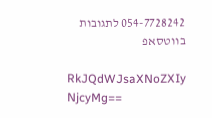054-7728242 לתגובות בווטסאפ

RkJQdWJsaXNoZXIy NjcyMg==